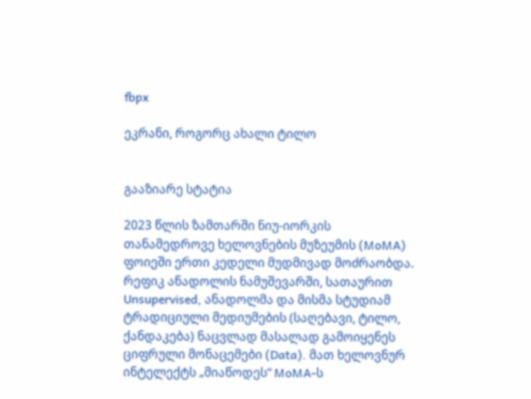fbpx

ეკრანი, როგორც ახალი ტილო


გააზიარე სტატია

2023 წლის ზამთარში ნიუ-იორკის თანამედროვე ხელოვნების მუზეუმის (MoMA) ფოიეში ერთი კედელი მუდმივად მოძრაობდა.  რეფიკ ანადოლის ნამუშევარში, სათაურით Unsupervised, ანადოლმა და მისმა სტუდიამ ტრადიციული მედიუმების (საღებავი, ტილო, ქანდაკება) ნაცვლად მასალად გამოიყენეს ციფრული მონაცემები (Data). მათ ხელოვნურ ინტელექტს „მიაწოდეს“ MoMA-ს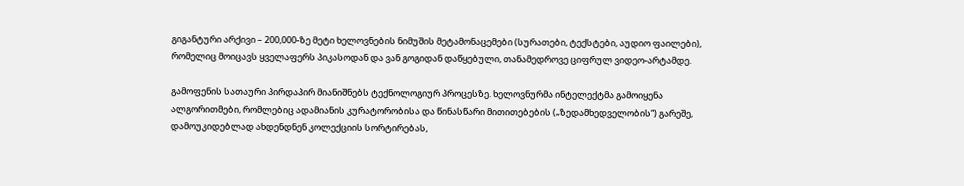გიგანტური არქივი – 200,000-ზე მეტი ხელოვნების ნიმუშის მეტამონაცემები (სურათები, ტექსტები, აუდიო ფაილები), რომელიც მოიცავს ყველაფერს პიკასოდან და ვან გოგიდან დაწყებული, თანამედროვე ციფრულ ვიდეო-არტამდე.

გამოფენის სათაური პირდაპირ მიანიშნებს ტექნოლოგიურ პროცესზე. ხელოვნურმა ინტელექტმა გამოიყენა ალგორითმები, რომლებიც ადამიანის კურატორობისა და წინასწარი მითითებების („ზედამხედველობის“) გარეშე, დამოუკიდებლად ახდენდნენ კოლექციის სორტირებას,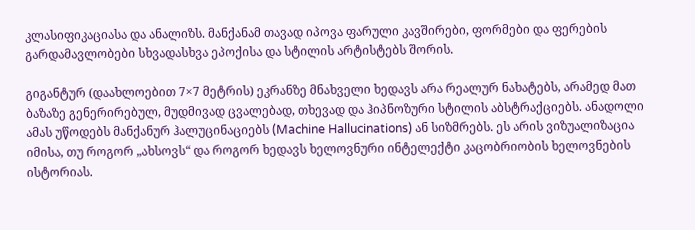კლასიფიკაციასა და ანალიზს. მანქანამ თავად იპოვა ფარული კავშირები, ფორმები და ფერების გარდამავლობები სხვადასხვა ეპოქისა და სტილის არტისტებს შორის.

გიგანტურ (დაახლოებით 7×7 მეტრის) ეკრანზე მნახველი ხედავს არა რეალურ ნახატებს, არამედ მათ ბაზაზე გენერირებულ, მუდმივად ცვალებად, თხევად და ჰიპნოზური სტილის აბსტრაქციებს. ანადოლი ამას უწოდებს მანქანურ ჰალუცინაციებს (Machine Hallucinations) ან სიზმრებს. ეს არის ვიზუალიზაცია იმისა, თუ როგორ „ახსოვს“ და როგორ ხედავს ხელოვნური ინტელექტი კაცობრიობის ხელოვნების ისტორიას.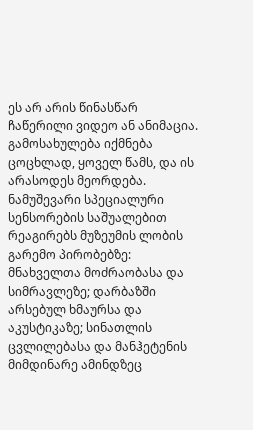ეს არ არის წინასწარ ჩაწერილი ვიდეო ან ანიმაცია. გამოსახულება იქმნება ცოცხლად, ყოველ წამს, და ის არასოდეს მეორდება. ნამუშევარი სპეციალური სენსორების საშუალებით რეაგირებს მუზეუმის ლობის გარემო პირობებზე: მნახველთა მოძრაობასა და სიმრავლეზე; დარბაზში არსებულ ხმაურსა და აკუსტიკაზე; სინათლის ცვლილებასა და მანჰეტენის მიმდინარე ამინდზეც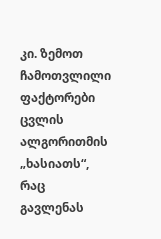კი. ზემოთ ჩამოთვლილი ფაქტორები ცვლის ალგორითმის „ხასიათს“, რაც გავლენას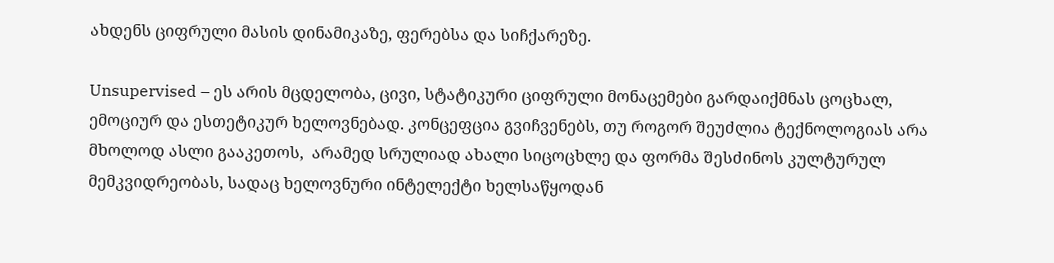ახდენს ციფრული მასის დინამიკაზე, ფერებსა და სიჩქარეზე.

Unsupervised – ეს არის მცდელობა, ცივი, სტატიკური ციფრული მონაცემები გარდაიქმნას ცოცხალ, ემოციურ და ესთეტიკურ ხელოვნებად. კონცეფცია გვიჩვენებს, თუ როგორ შეუძლია ტექნოლოგიას არა მხოლოდ ასლი გააკეთოს,  არამედ სრულიად ახალი სიცოცხლე და ფორმა შესძინოს კულტურულ მემკვიდრეობას, სადაც ხელოვნური ინტელექტი ხელსაწყოდან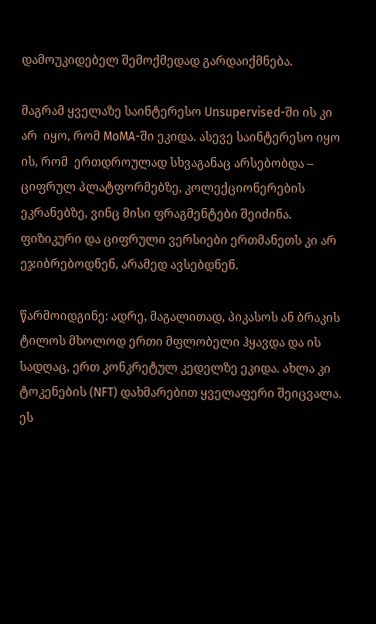დამოუკიდებელ შემოქმედად გარდაიქმნება.

მაგრამ ყველაზე საინტერესო Unsupervised-ში ის კი არ  იყო, რომ MoMA-ში ეკიდა. ასევე საინტერესო იყო ის, რომ  ერთდროულად სხვაგანაც არსებობდა – ციფრულ პლატფორმებზე, კოლექციონერების ეკრანებზე, ვინც მისი ფრაგმენტები შეიძინა. ფიზიკური და ციფრული ვერსიები ერთმანეთს კი არ ეჯიბრებოდნენ, არამედ ავსებდნენ.

წარმოიდგინე: ადრე, მაგალითად, პიკასოს ან ბრაკის ტილოს მხოლოდ ერთი მფლობელი ჰყავდა და ის სადღაც, ერთ კონკრეტულ კედელზე ეკიდა. ახლა კი ტოკენების (NFT) დახმარებით ყველაფერი შეიცვალა. ეს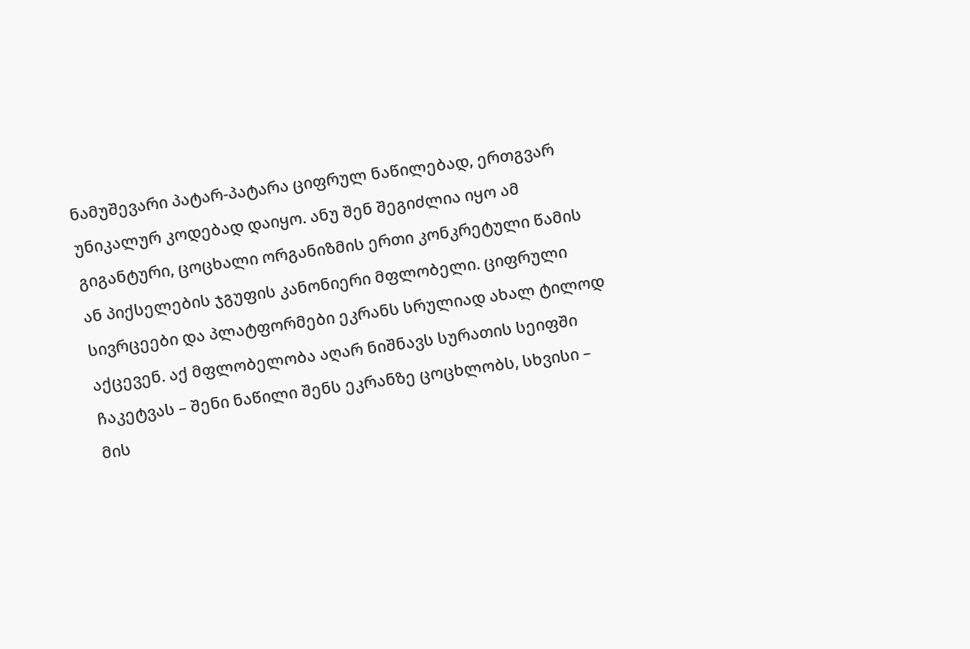ნამუშევარი პატარ-პატარა ციფრულ ნაწილებად, ერთგვარ უნიკალურ კოდებად დაიყო. ანუ შენ შეგიძლია იყო ამ გიგანტური, ცოცხალი ორგანიზმის ერთი კონკრეტული წამის ან პიქსელების ჯგუფის კანონიერი მფლობელი. ციფრული სივრცეები და პლატფორმები ეკრანს სრულიად ახალ ტილოდ აქცევენ. აქ მფლობელობა აღარ ნიშნავს სურათის სეიფში ჩაკეტვას – შენი ნაწილი შენს ეკრანზე ცოცხლობს, სხვისი – მის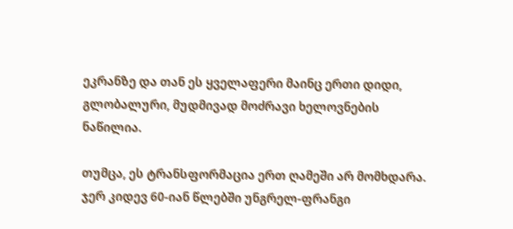ეკრანზე და თან ეს ყველაფერი მაინც ერთი დიდი, გლობალური, მუდმივად მოძრავი ხელოვნების ნაწილია.

თუმცა, ეს ტრანსფორმაცია ერთ ღამეში არ მომხდარა. ჯერ კიდევ 60-იან წლებში უნგრელ-ფრანგი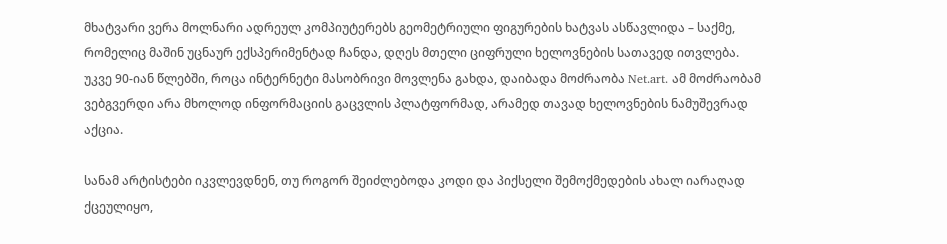მხატვარი ვერა მოლნარი ადრეულ კომპიუტერებს გეომეტრიული ფიგურების ხატვას ასწავლიდა – საქმე, რომელიც მაშინ უცნაურ ექსპერიმენტად ჩანდა, დღეს მთელი ციფრული ხელოვნების სათავედ ითვლება. უკვე 90-იან წლებში, როცა ინტერნეტი მასობრივი მოვლენა გახდა, დაიბადა მოძრაობა Net.art. ამ მოძრაობამ ვებგვერდი არა მხოლოდ ინფორმაციის გაცვლის პლატფორმად, არამედ თავად ხელოვნების ნამუშევრად აქცია.

სანამ არტისტები იკვლევდნენ, თუ როგორ შეიძლებოდა კოდი და პიქსელი შემოქმედების ახალ იარაღად ქცეულიყო,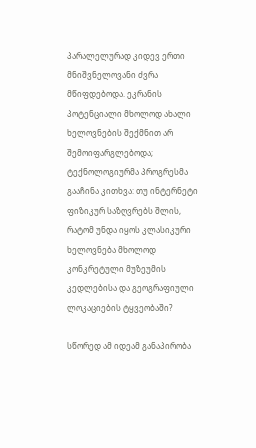პარალელურად კიდევ ერთი მნიშვნელოვანი ძვრა მწიფდებოდა. ეკრანის პოტენციალი მხოლოდ ახალი ხელოვნების შექმნით არ შემოიფარგლებოდა; ტექნოლოგიურმა პროგრესმა გააჩინა კითხვა: თუ ინტერნეტი ფიზიკურ საზღვრებს შლის, რატომ უნდა იყოს კლასიკური ხელოვნება მხოლოდ კონკრეტული მუზეუმის კედლებისა და გეოგრაფიული ლოკაციების ტყვეობაში?

სწორედ ამ იდეამ განაპირობა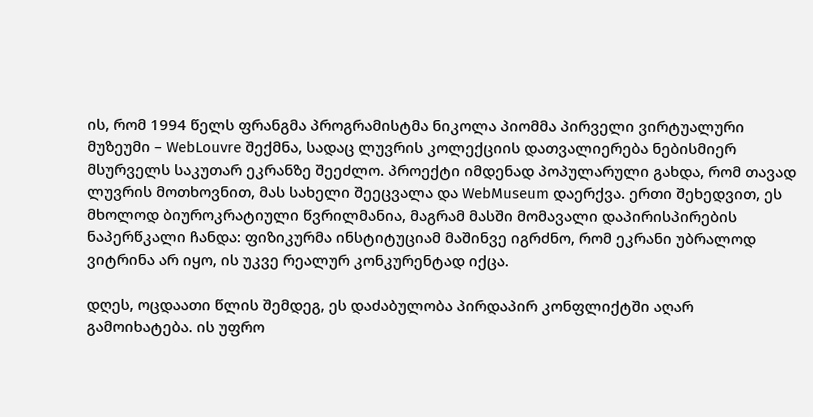ის, რომ 1994 წელს ფრანგმა პროგრამისტმა ნიკოლა პიომმა პირველი ვირტუალური მუზეუმი – WebLouvre შექმნა, სადაც ლუვრის კოლექციის დათვალიერება ნებისმიერ მსურველს საკუთარ ეკრანზე შეეძლო. პროექტი იმდენად პოპულარული გახდა, რომ თავად ლუვრის მოთხოვნით, მას სახელი შეეცვალა და WebMuseum დაერქვა. ერთი შეხედვით, ეს მხოლოდ ბიუროკრატიული წვრილმანია, მაგრამ მასში მომავალი დაპირისპირების ნაპერწკალი ჩანდა: ფიზიკურმა ინსტიტუციამ მაშინვე იგრძნო, რომ ეკრანი უბრალოდ ვიტრინა არ იყო, ის უკვე რეალურ კონკურენტად იქცა.

დღეს, ოცდაათი წლის შემდეგ, ეს დაძაბულობა პირდაპირ კონფლიქტში აღარ გამოიხატება. ის უფრო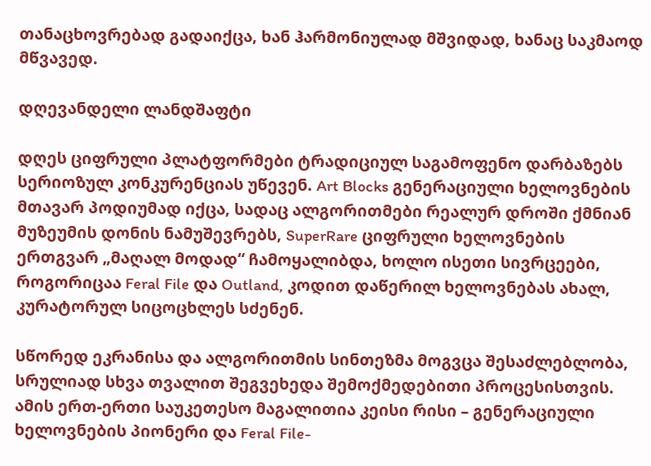თანაცხოვრებად გადაიქცა, ხან ჰარმონიულად მშვიდად, ხანაც საკმაოდ მწვავედ.

დღევანდელი ლანდშაფტი

დღეს ციფრული პლატფორმები ტრადიციულ საგამოფენო დარბაზებს სერიოზულ კონკურენციას უწევენ. Art Blocks გენერაციული ხელოვნების მთავარ პოდიუმად იქცა, სადაც ალგორითმები რეალურ დროში ქმნიან მუზეუმის დონის ნამუშევრებს, SuperRare ციფრული ხელოვნების ერთგვარ „მაღალ მოდად“ ჩამოყალიბდა, ხოლო ისეთი სივრცეები, როგორიცაა Feral File და Outland, კოდით დაწერილ ხელოვნებას ახალ, კურატორულ სიცოცხლეს სძენენ.

სწორედ ეკრანისა და ალგორითმის სინთეზმა მოგვცა შესაძლებლობა, სრულიად სხვა თვალით შეგვეხედა შემოქმედებითი პროცესისთვის. ამის ერთ-ერთი საუკეთესო მაგალითია კეისი რისი – გენერაციული ხელოვნების პიონერი და Feral File-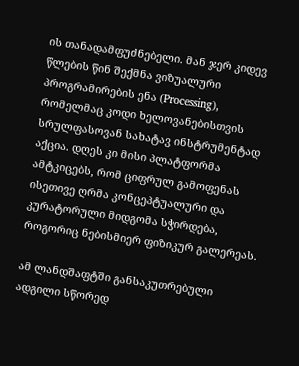ის თანადამფუძნებელი. მან ჯერ კიდევ წლების წინ შექმნა ვიზუალური პროგრამირების ენა (Processing), რომელმაც კოდი ხელოვანებისთვის სრულფასოვან სახატავ ინსტრუმენტად აქცია. დღეს კი მისი პლატფორმა ამტკიცებს, რომ ციფრულ გამოფენას ისეთივე ღრმა კონცეპტუალური და კურატორული მიდგომა სჭირდება, როგორიც ნებისმიერ ფიზიკურ გალერეას.

ამ ლანდშაფტში განსაკუთრებული ადგილი სწორედ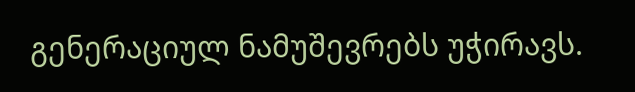გენერაციულ ნამუშევრებს უჭირავს.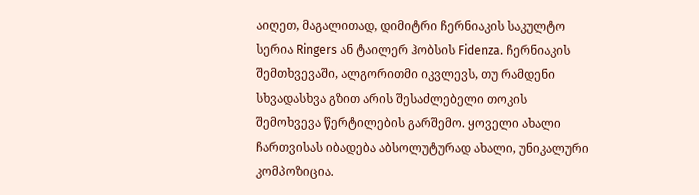აიღეთ, მაგალითად, დიმიტრი ჩერნიაკის საკულტო სერია Ringers ან ტაილერ ჰობსის Fidenza. ჩერნიაკის შემთხვევაში, ალგორითმი იკვლევს, თუ რამდენი სხვადასხვა გზით არის შესაძლებელი თოკის შემოხვევა წერტილების გარშემო. ყოველი ახალი ჩართვისას იბადება აბსოლუტურად ახალი, უნიკალური კომპოზიცია.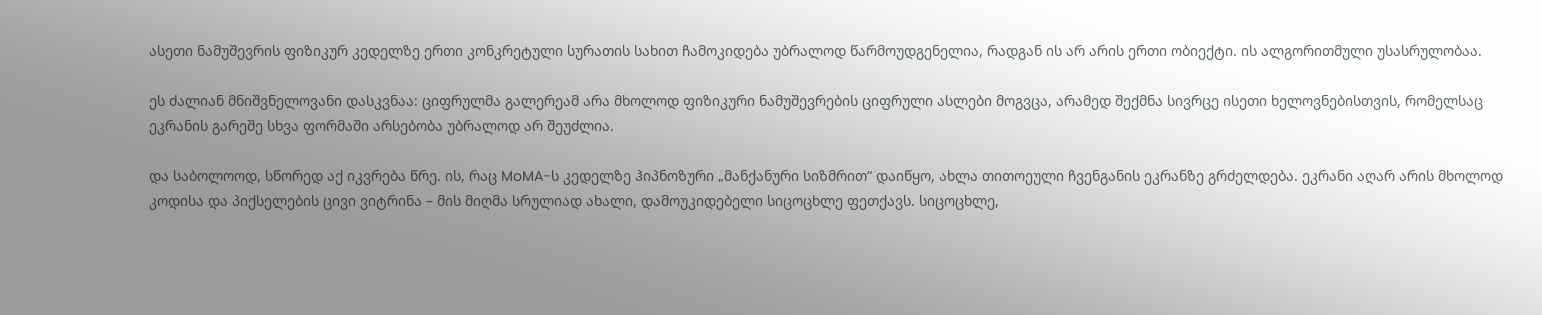ასეთი ნამუშევრის ფიზიკურ კედელზე ერთი კონკრეტული სურათის სახით ჩამოკიდება უბრალოდ წარმოუდგენელია, რადგან ის არ არის ერთი ობიექტი. ის ალგორითმული უსასრულობაა.

ეს ძალიან მნიშვნელოვანი დასკვნაა: ციფრულმა გალერეამ არა მხოლოდ ფიზიკური ნამუშევრების ციფრული ასლები მოგვცა, არამედ შექმნა სივრცე ისეთი ხელოვნებისთვის, რომელსაც ეკრანის გარეშე სხვა ფორმაში არსებობა უბრალოდ არ შეუძლია.

და საბოლოოდ, სწორედ აქ იკვრება წრე. ის, რაც MoMA-ს კედელზე ჰიპნოზური „მანქანური სიზმრით“ დაიწყო, ახლა თითოეული ჩვენგანის ეკრანზე გრძელდება. ეკრანი აღარ არის მხოლოდ კოდისა და პიქსელების ცივი ვიტრინა – მის მიღმა სრულიად ახალი, დამოუკიდებელი სიცოცხლე ფეთქავს. სიცოცხლე,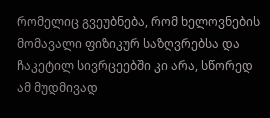რომელიც გვეუბნება, რომ ხელოვნების მომავალი ფიზიკურ საზღვრებსა და ჩაკეტილ სივრცეებში კი არა, სწორედ ამ მუდმივად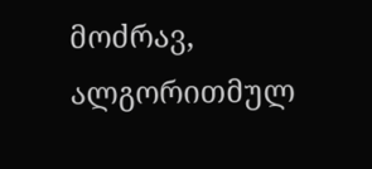მოძრავ, ალგორითმულ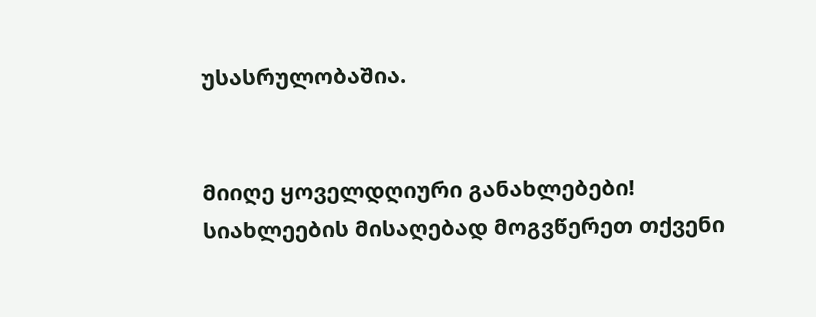უსასრულობაშია.


მიიღე ყოველდღიური განახლებები!
სიახლეების მისაღებად მოგვწერეთ თქვენი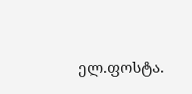ელ.ფოსტა.